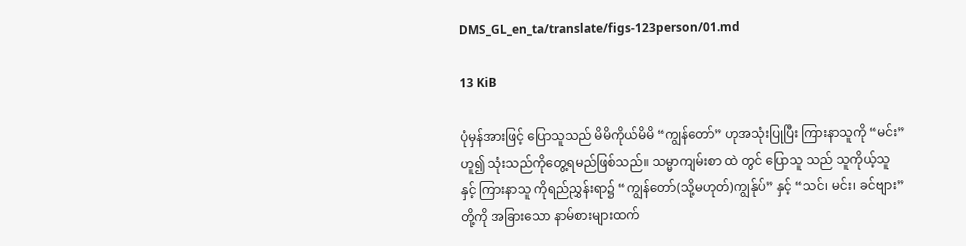DMS_GL_en_ta/translate/figs-123person/01.md

13 KiB

ပုံမှန်အားဖြင့် ပြောသူသည် မိမိကိုယ်မိမိ “ကျွန်တော်” ဟုအသုံးပြုပြီး ကြားနာသူကို “မင်း” ဟူ၍ သုံးသည်ကိုတွေ့ရမည်ဖြစ်သည်။ သမ္မာကျမ်းစာ ထဲ တွင် ပြောသူ သည် သူကိုယ့်သူ နှင့် ကြားနာသူ ကိုရည်ညွှန်းရာ၌ “ကျွန်တော်(သို့မဟုတ်)ကျွန်ုပ်” နှင့် “သင်၊ မင်း၊ ခင်ဗျား” တို့ကို အခြားသော နာမ်စားများထက်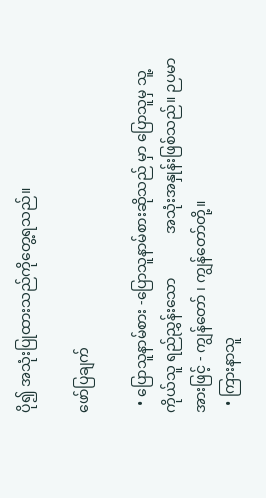ပို၍ အသုံးပြုထားသည်ကိုတွေ့ရသည်။

ဖော်ပြချက်

  • ပြောသူနာမ်စား -ပြောသူနာမ်စားဆိုသည် မှာ ပြောသူမှ သူ့ကိုယ်သူ ရည်ညွှန်းသော            အသုံးအနှုန်းဖြစ်သည်။ ဉပမာအားဖြင့် - ကျွန်တော် ၊ ကျွန်တော်တို့။
  • ကြားနာသူ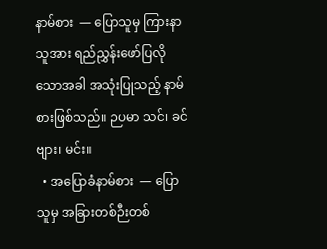နာမ်စား  — ပြောသူမှ ကြားနာသူအား ရည်ညွှန်းဖော်ပြလိုသောအခါ အသုံးပြုသည့် နာမ်စားဖြစ်သည်။ ဉပမာ သင်၊ ခင်ဗျား၊ မင်း။
  • အပြောခံနာမ်စား  — ပြောသူမှ အခြားတစ်ဉီးတစ်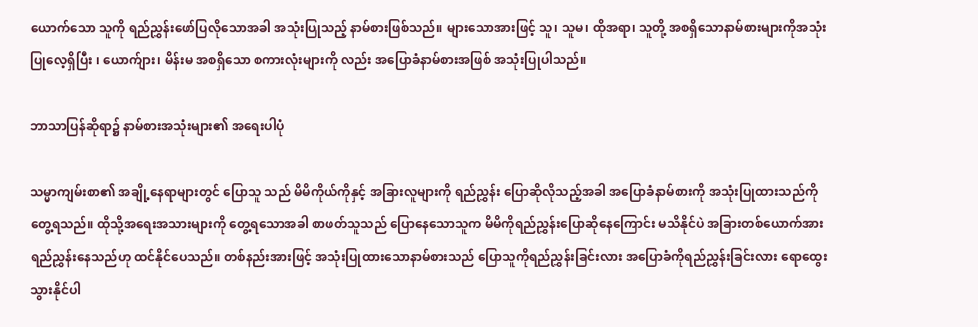ယောက်သော သူကို ရည်ညွှန်းဖော်ပြလိုသောအခါ အသုံးပြုသည့် နာမ်စားဖြစ်သည်။ များသောအားဖြင့် သူ၊ သူမ၊ ထိုအရာ၊ သူတို့ အစရှိသောနာမ်စားများကိုအသုံးပြုလေ့ရှိပြီး ၊ ယောက်ျား၊ မိန်းမ အစရှိသော စကားလုံးများကို လည်း အပြောခံနာမ်စားအဖြစ် အသုံးပြုပါသည်။

ဘာသာပြန်ဆိုရာ၌ နာမ်စားအသုံးများ၏ အရေးပါပုံ

သမ္မာကျမ်းစာ၏ အချို့နေရာများတွင် ပြောသူ သည် မိမိကိုယ်ကိုနှင့် အခြားလူများကို ရည်ညွှန်း ပြောဆိုလိုသည့်အခါ အပြောခံနာမ်စားကို အသုံးပြုထားသည်ကို တွေ့ရသည်။ ထိုသို့အရေးအသားများကို တွေ့ရသောအခါ စာဖတ်သူသည် ပြောနေသောသူက မိမိကိုရည်ညွှန်းပြောဆိုနေကြောင်း မသိနိုင်ပဲ အခြားတစ်ယောက်အား ရည်ညွှန်းနေသည်ဟု ထင်နိုင်ပေသည်။ တစ်နည်းအားဖြင့် အသုံးပြုထားသောနာမ်စားသည် ပြောသူကိုရည်ညွှန်းခြင်းလား အပြောခံကိုရည်ညွှန်းခြင်းလား ရောထွေးသွားနိုင်ပါ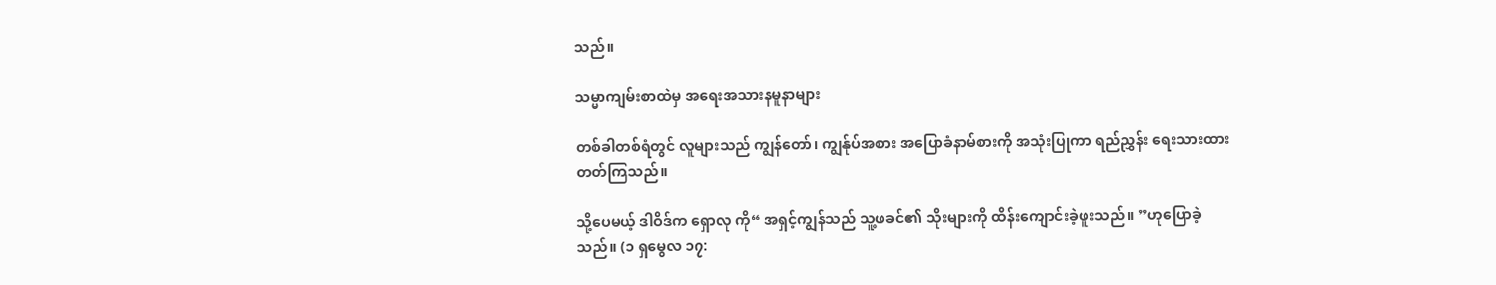သည်။

သမ္မာကျမ်းစာထဲမှ အရေးအသားနမူနာများ

တစ်ခါတစ်ရံတွင် လူများသည် ကျွန်တော်၊ ကျွန်ုပ်အစား အပြောခံနာမ်စားကို အသုံးပြုကာ ရည်ညွှန်း ရေးသားထားတတ်ကြသည်။

သို့ပေမယ့် ဒါဝိဒ်က ရှောလု ကို“ အရှင့်ကျွန်သည် သူ့ဖခင်၏ သိုးများကို ထိန်းကျောင်းခဲ့ဖူးသည်။ ”ဟုပြောခဲ့သည်။ (၁ ရှမွေလ ၁၇: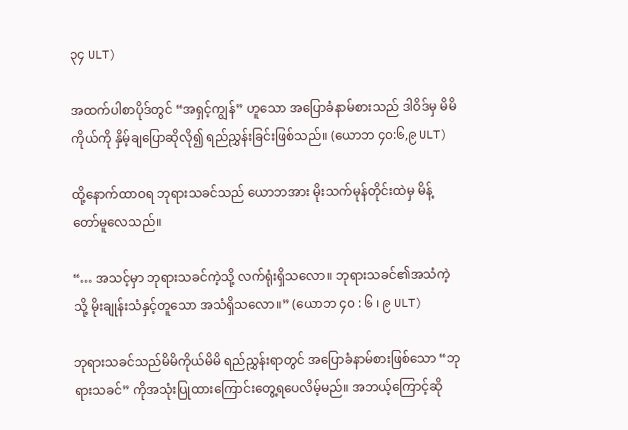၃၄ ULT)

အထက်ပါစာပိုဒ်တွင် “အရှင့်ကျွန်” ဟူသော အပြောခံနာမ်စားသည် ဒါဝိဒ်မှ မိမိကိုယ်ကို နှိမ့်ချပြောဆိုလို၍ ရည်ညွှန်းခြင်းဖြစ်သည်။ (ယောဘ ၄၀:၆,၉ ULT)

ထို့နောက်ထာဝရ ဘုရားသခင်သည် ယောဘအား မိုးသက်မုန်တိုင်းထဲမှ မိန့်တော်မူလေသည်။

“… အသင့်မှာ ဘုရားသခင်ကဲ့သို့ လက်ရုံးရှိသလော။ ဘုရားသခင်၏အသံကဲ့သို့ မိုးချုန်းသံနှင့်တူသော အသံရှိသလော။” (ယောဘ ၄၀ : ၆ ၊ ၉ ULT)

ဘုရားသခင်သည်မိမိကိုယ်မိမိ ရည်ညွှန်းရာတွင် အပြောခံနာမ်စားဖြစ်သော “ဘုရားသခင်” ကိုအသုံးပြုထားကြောင်းတွေ့ရပေလိမ့်မည်။ အဘယ့်ကြောင့်ဆို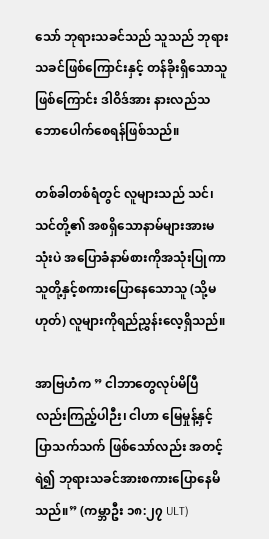သော် ဘုရားသခင်သည် သူသည် ဘုရားသခင်ဖြစ်ကြောင်းနှင့် တန်ခိုးရှိသောသူဖြစ်ကြောင်း ဒါဝိဒ်အား နားလည်သဘောပေါက်စေရန်ဖြစ်သည်။

တစ်ခါတစ်ရံတွင် လူများသည် သင်၊ သင်တို့၏ အစရှိသောနာမ်များအားမသုံးပဲ အပြောခံနာမ်စားကိုအသုံးပြုကာ သူတို့နှင့်စကားပြောနေသောသူ (သို့မဟုတ်) လူများကိုရည်ညွှန်းလေ့ရှိသည်။

အာဗြဟံက ” ငါဘာတွေလုပ်မိပြီလည်းကြည့်ပါဉီး၊ ငါဟာ မြေမှုန့်နှင့် ပြာသက်သက် ဖြစ်သော်လည်း အတင့်ရဲ၍ ဘုရားသခင်အားစကားပြောနေမိသည်။” (ကမ္ဘာဦး ၁၈:၂၇ ULT)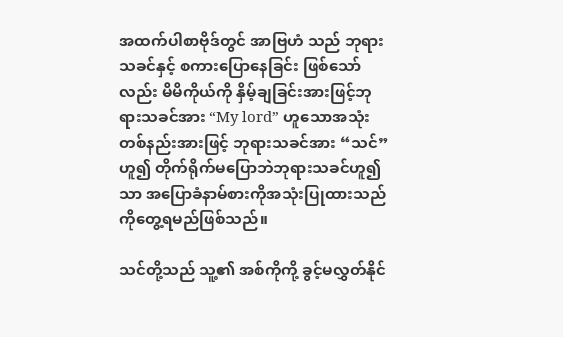အထက်ပါစာဗိုဒ်တွင် အာဗြဟံ သည် ဘုရားသခင်နှင့် စကားပြောနေခြင်း ဖြစ်သော်လည်း မိမိကိုယ်ကို နှိမ့်ချခြင်းအားဖြင့်ဘုရားသခင်အား “My lord” ဟူသောအသုံး တစ်နည်းအားဖြင့် ဘုရားသခင်အား “သင်” ဟူ၍ တိုက်ရိုက်မပြောဘဲဘုရားသခင်ဟူ၍သာ အပြောခံနာမ်စားကိုအသုံးပြုထားသည်ကိုတွေ့ရမည်ဖြစ်သည်။

သင်တို့သည် သူ့၏ အစ်ကိုကို့ ခွင့်မလွှတ်နိုင်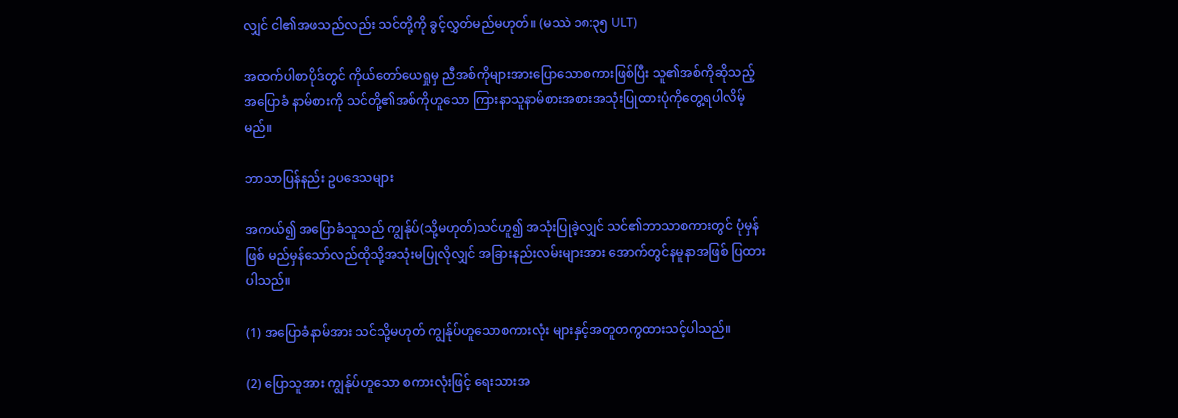လျှင် ငါ၏အဖသည်လည်း သင်တို့ကို ခွင့်လွှတ်မည်မဟုတ်။ (မဿဲ ၁၈:၃၅ ULT)

အထက်ပါစာပိုဒ်တွင် ကိုယ်တော်ယေရှုမှ ညီအစ်ကိုများအားပြောသောစကားဖြစ်ပြီး သူ၏အစ်ကိုဆိုသည့် အပြောခံ နာမ်စားကို သင်တို့၏အစ်ကိုဟူသော ကြားနာသူနာမ်စားအစားအသုံးပြုထားပုံကိုတွေ့ရပါလိမ့်မည်။

ဘာသာပြန်နည်း ဥပဒေသများ

အကယ်၍ အပြောခံသူသည် ကျွန်ုပ်(သို့မဟုတ်)သင်ဟူ၍ အသုံးပြုခဲ့လျှင် သင်၏ဘာသာစကားတွင် ပုံမှန်ဖြစ် မည်မှန်သော်လည်ထိုသို့အသုံးမပြုလိုလျှင် အခြားနည်းလမ်းများအား အောက်တွင်နမူနာအဖြစ် ပြထားပါသည်။

(1) အပြောခံနာမ်အား သင်သို့မဟုတ် ကျွန်ုပ်ဟူသောစကားလုံး များနှင့်အတူတကွထားသင့်ပါသည်။

(2) ပြောသူအား ကျွန်ုပ်ဟူသော စကားလုံးဖြင့် ‌ရေးသားအ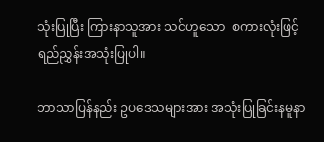သုံးပြုပြီး ကြားနာသူအား သင်ဟူသော  စကားလုံးဖြင့်ရည်ညွှန်းအသုံးပြုပါ။

ဘာသာပြန်နည်း ဥပဒေသများအား အသုံးပြုခြင်းနမူနာ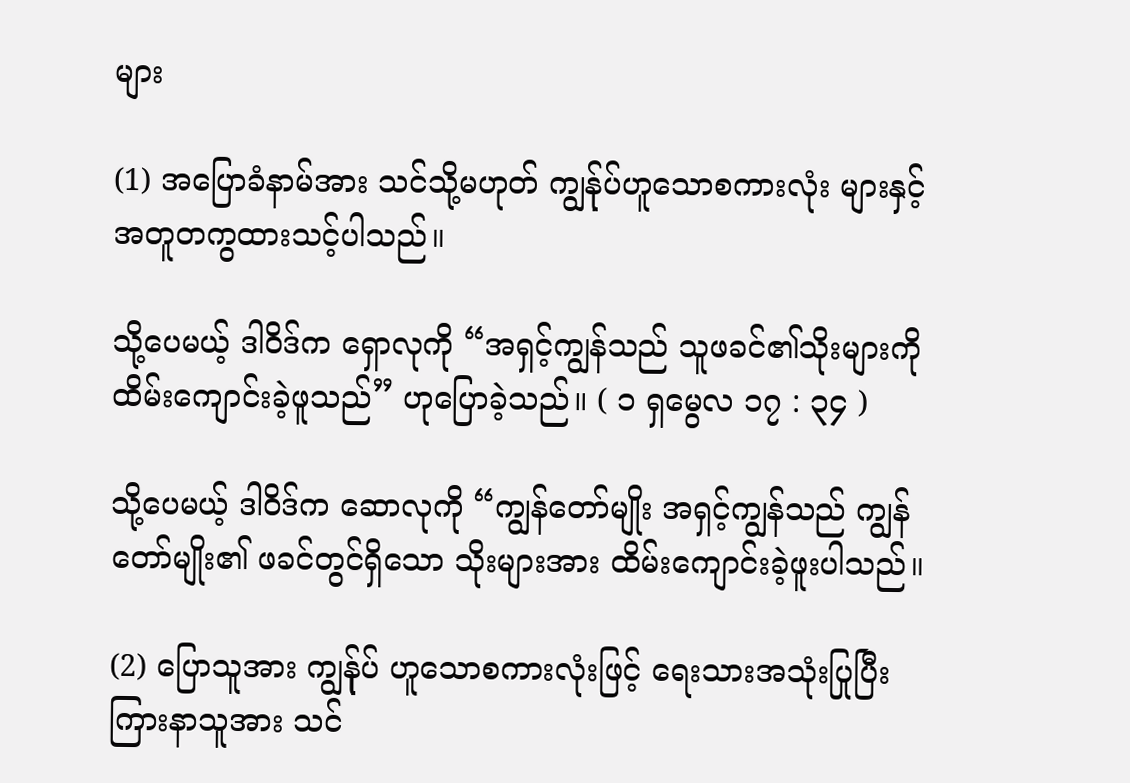များ

(1) အပြောခံနာမ်အား သင်သို့မဟုတ် ကျွန်ုပ်ဟူသောစကားလုံး များနှင့်အတူတကွထားသင့်ပါသည်။

သို့ပေမယ့် ဒါဝိဒ်က ရှောလုကို “အရှင့်ကျွန်သည် သူဖခင်၏သိုးများကို ထိမ်းကျောင်းခဲ့ဖူသည်” ဟုပြောခဲ့သည်။ ( ၁ ရှမွေလ ၁၇ : ၃၄ )

သို့ပေမယ့် ဒါဝိဒ်က ဆောလုကို “ကျွန်တော်မျိုး အရှင့်ကျွန်သည် ကျွန်တော်မျိုး၏ ဖခင်တွင်ရှိသော သိုးများအား ထိမ်းကျောင်းခဲ့ဖူးပါသည်။

(2) ပြောသူအား ကျွန်ုပ် ဟူသောစကားလုံးဖြင့် ‌ရေးသားအသုံးပြုပြီး ကြားနာသူအား သင်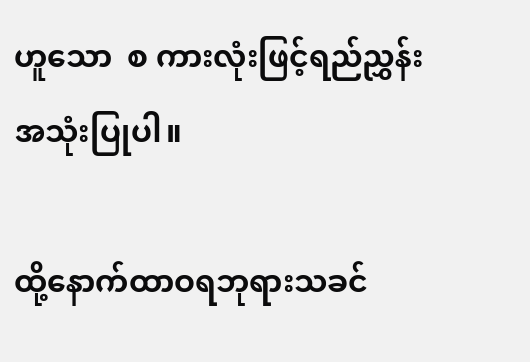ဟူသော  စ ကားလုံးဖြင့်ရည်ညွှန်းအသုံးပြုပါ။

ထို့နောက်ထာဝရဘုရားသခင်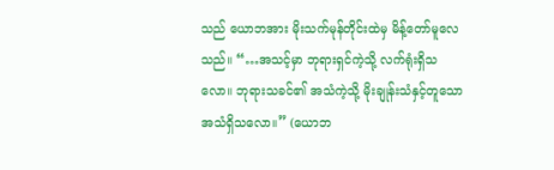သည် ယောဘအား မိုးသက်မုန်တိုင်းထဲမှ မိန့်တော်မူလေသည်။ “…အသင့်မှာ ဘုရားရှင်ကဲ့သို့ လက်ရုံးရှိသလော။ ဘုရားသခင်၏ အသံကဲ့သို့ မိုးချုန်းသံနှင့်တူသော အသံရှိသလော။” (ယောဘ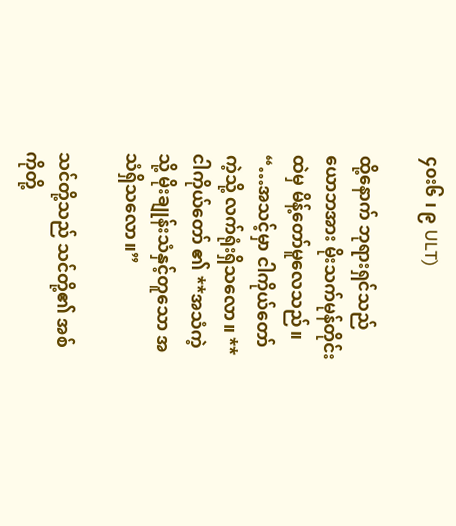၄၀း၆ ၊ ၉ ULT)

ထို့နောက် ဘုရားရှင်သည် ယောဘအား မိုးသက်မုန်တိုင်းထဲမှ မိန့်တော်မူလေသည်။ “…အသင့်မှာ ငါကိုယ်တော် ကဲ့သို့ လက်ရုံးရှိသလော။ **ငါကိုယ်တော် ၏ **အသံကဲ့သို့ မိုးချုန်းသံနှင့်တူသော အသံရှိသလော။”

သင်တို့သည် သင်တို့၏ အစ်ကိုတို့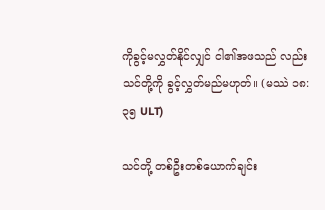ကိုခွင့်မလွှတ်နိုင်လျှင် ငါ၏အဖသည် လည်း သင်တို့ကို ခွင့်လွှတ်မည်မဟုတ်။ (မဿဲ ၁၈:၃၅ ULT)

သင်တို့ တစ်ဦးတစ်ယောက်ချင်း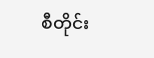စီတိုင်း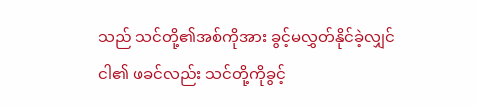သည် သင်တို့၏အစ်ကိုအား ခွင့်မလွှတ်နိုင်ခဲ့လျှင် ငါ၏ ဖခင်လည်း သင်တို့ကိုခွင့်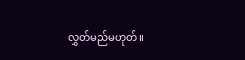လွှတ်မည်မဟုတ်။